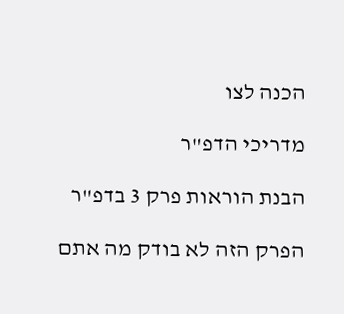הכנה לצו

מדריכי הדפ"ר

הבנת הוראות פרק 3 בדפ"ר

הפרק הזה לא בודק מה אתם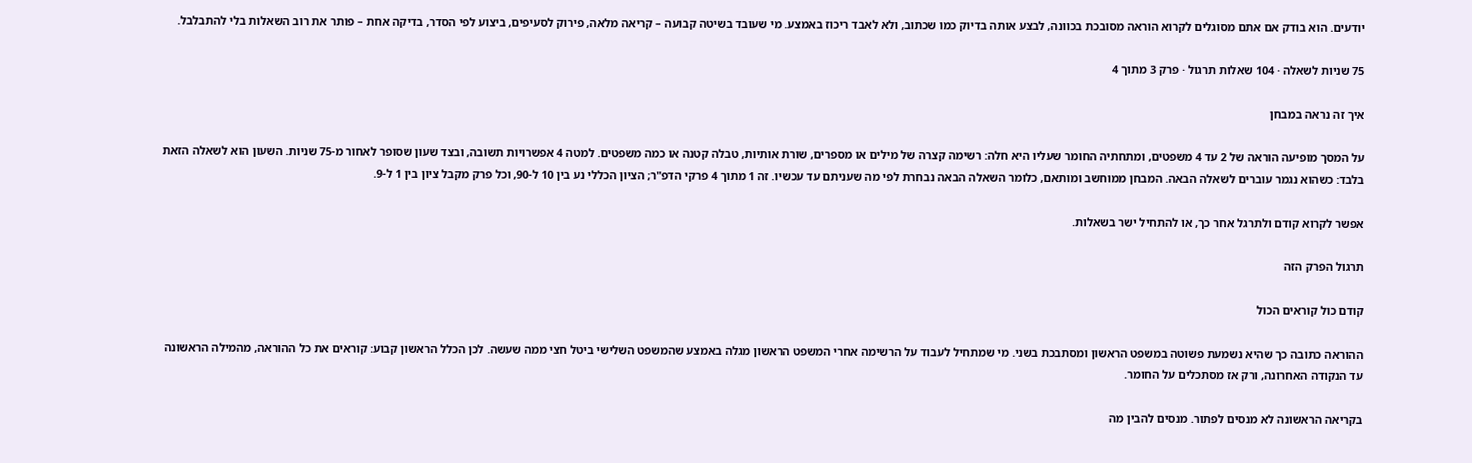יודעים. הוא בודק אם אתם מסוגלים לקרוא הוראה מסובכת בכוונה, לבצע אותה בדיוק כמו שכתוב, ולא לאבד ריכוז באמצע. מי שעובד בשיטה קבועה – קריאה מלאה, פירוק לסעיפים, ביצוע לפי הסדר, בדיקה אחת – פותר את רוב השאלות בלי להתבלבל.

75 שניות לשאלה · 104 שאלות תרגול · פרק 3 מתוך 4

איך זה נראה במבחן

על המסך מופיעה הוראה של 2 עד 4 משפטים, ומתחתיה החומר שעליו היא חלה: רשימה קצרה של מילים או מספרים, שורת אותיות, טבלה קטנה או כמה משפטים. למטה 4 אפשרויות תשובה, ובצד שעון שסופר לאחור מ-75 שניות. השעון הוא לשאלה הזאת בלבד: כשהוא נגמר עוברים לשאלה הבאה. המבחן ממוחשב ומותאם, כלומר השאלה הבאה נבחרת לפי מה שעניתם עד עכשיו. זה 1 מתוך 4 פרקי הדפ"ר; הציון הכללי נע בין 10 ל-90, וכל פרק מקבל ציון בין 1 ל-9.

אפשר לקרוא קודם ולתרגל אחר כך, או להתחיל ישר בשאלות.

תרגול הפרק הזה

קודם כול קוראים הכול

ההוראה כתובה כך שהיא נשמעת פשוטה במשפט הראשון ומסתבכת בשני. מי שמתחיל לעבוד על הרשימה אחרי המשפט הראשון מגלה באמצע שהמשפט השלישי ביטל חצי ממה שעשה. לכן הכלל הראשון קבוע: קוראים את כל ההוראה, מהמילה הראשונה עד הנקודה האחרונה, ורק אז מסתכלים על החומר.

בקריאה הראשונה לא מנסים לפתור. מנסים להבין מה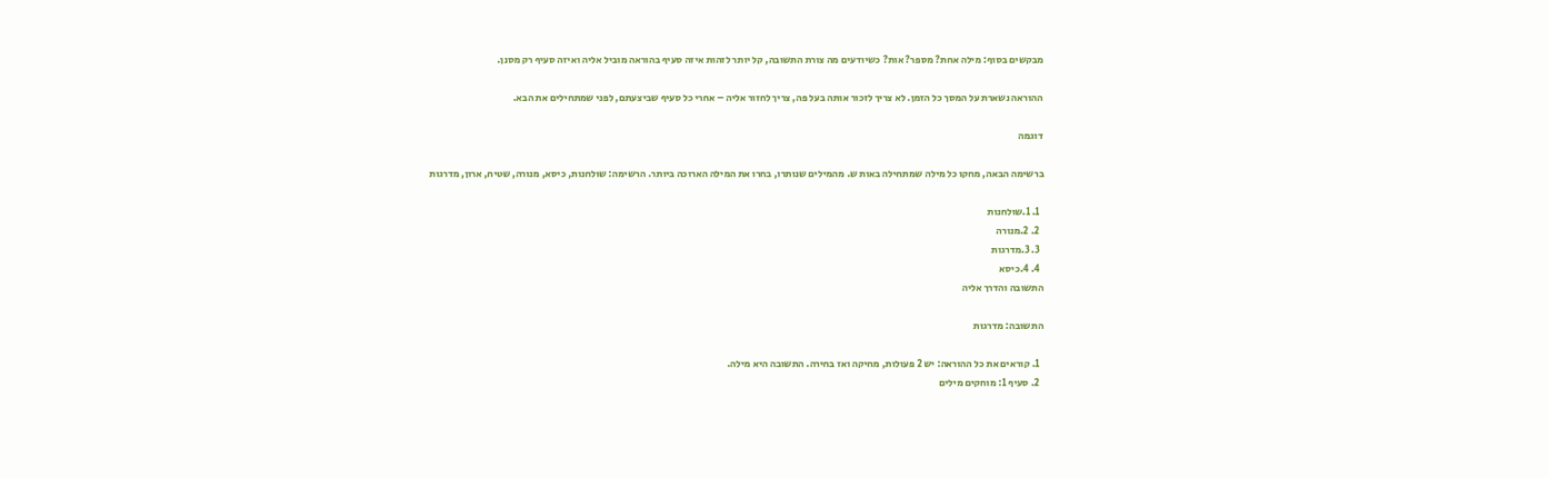מבקשים בסוף: מילה אחת? מספר? אות? כשיודעים מה צורת התשובה, קל יותר לזהות איזה סעיף בהוראה מוביל אליה ואיזה סעיף רק מסנן.

ההוראה נשארת על המסך כל הזמן. לא צריך לזכור אותה בעל פה, צריך לחזור אליה – אחרי כל סעיף שביצעתם, לפני שמתחילים את הבא.

דוגמה

ברשימה הבאה, מחקו כל מילה שמתחילה באות ש. מהמילים שנותרו, בחרו את המילה הארוכה ביותר. הרשימה: שולחנות, כיסא, מנורה, שטיח, ארון, מדרגות

  1. 1.שולחנות
  2. 2.מנורה
  3. 3.מדרגות
  4. 4.כיסא
התשובה והדרך אליה

התשובה: מדרגות

  1. קוראים את כל ההוראה: יש 2 פעולות, מחיקה ואז בחירה. התשובה היא מילה.
  2. סעיף 1: מוחקים מילים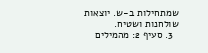שמתחילות ב-ש. יוצאות שולחנות ושטיח.
  3. סעיף 2: מהמילים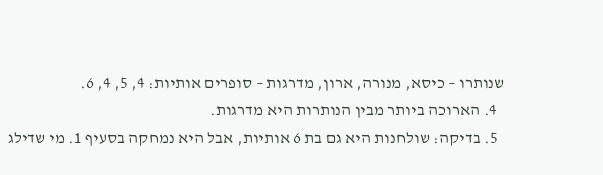שנותרו – כיסא, מנורה, ארון, מדרגות – סופרים אותיות: 4, 5, 4, 6.
  4. הארוכה ביותר מבין הנותרות היא מדרגות.
  5. בדיקה: שולחנות היא גם בת 6 אותיות, אבל היא נמחקה בסעיף 1. מי שדילג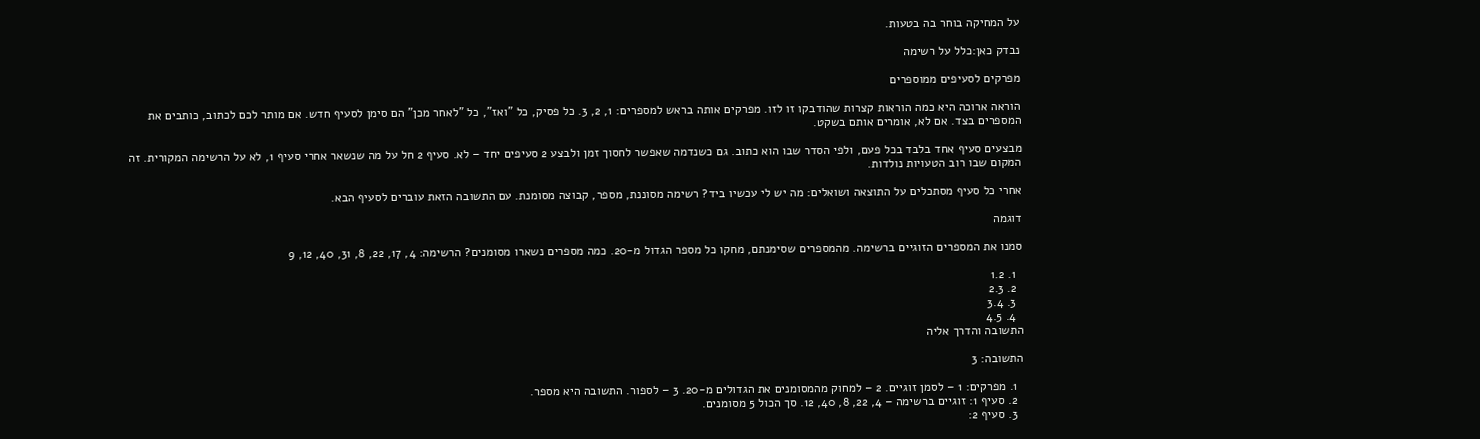על המחיקה בוחר בה בטעות.

נבדק כאן:כלל על רשימה

מפרקים לסעיפים ממוספרים

הוראה ארוכה היא כמה הוראות קצרות שהודבקו זו לזו. מפרקים אותה בראש למספרים: 1, 2, 3. כל פסיק, כל "ואז", כל "לאחר מכן" הם סימן לסעיף חדש. אם מותר לכם לכתוב, כותבים את המספרים בצד. אם לא, אומרים אותם בשקט.

מבצעים סעיף אחד בלבד בכל פעם, ולפי הסדר שבו הוא כתוב. גם כשנדמה שאפשר לחסוך זמן ולבצע 2 סעיפים יחד – לא. סעיף 2 חל על מה שנשאר אחרי סעיף 1, לא על הרשימה המקורית. זה המקום שבו רוב הטעויות נולדות.

אחרי כל סעיף מסתכלים על התוצאה ושואלים: מה יש לי עכשיו ביד? רשימה מסוננת, מספר, קבוצה מסומנת. עם התשובה הזאת עוברים לסעיף הבא.

דוגמה

סמנו את המספרים הזוגיים ברשימה. מהמספרים שסימנתם, מחקו כל מספר הגדול מ-20. כמה מספרים נשארו מסומנים? הרשימה: 4, 17, 22, 8, 31, 40, 12, 9

  1. 1.2
  2. 2.3
  3. 3.4
  4. 4.5
התשובה והדרך אליה

התשובה: 3

  1. מפרקים: 1 – לסמן זוגיים. 2 – למחוק מהמסומנים את הגדולים מ-20. 3 – לספור. התשובה היא מספר.
  2. סעיף 1: זוגיים ברשימה – 4, 22, 8, 40, 12. סך הכול 5 מסומנים.
  3. סעיף 2: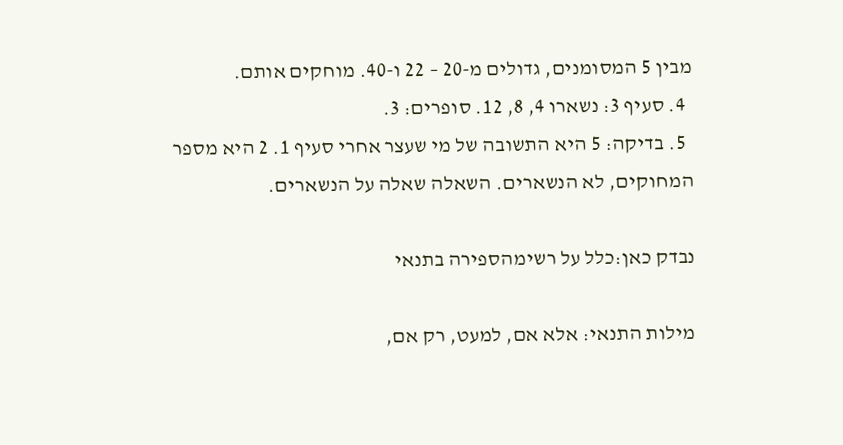מבין 5 המסומנים, גדולים מ-20 – 22 ו-40. מוחקים אותם.
  4. סעיף 3: נשארו 4, 8, 12. סופרים: 3.
  5. בדיקה: 5 היא התשובה של מי שעצר אחרי סעיף 1. 2 היא מספר המחוקים, לא הנשארים. השאלה שאלה על הנשארים.

נבדק כאן:כלל על רשימהספירה בתנאי

מילות התנאי: אלא אם, למעט, רק אם,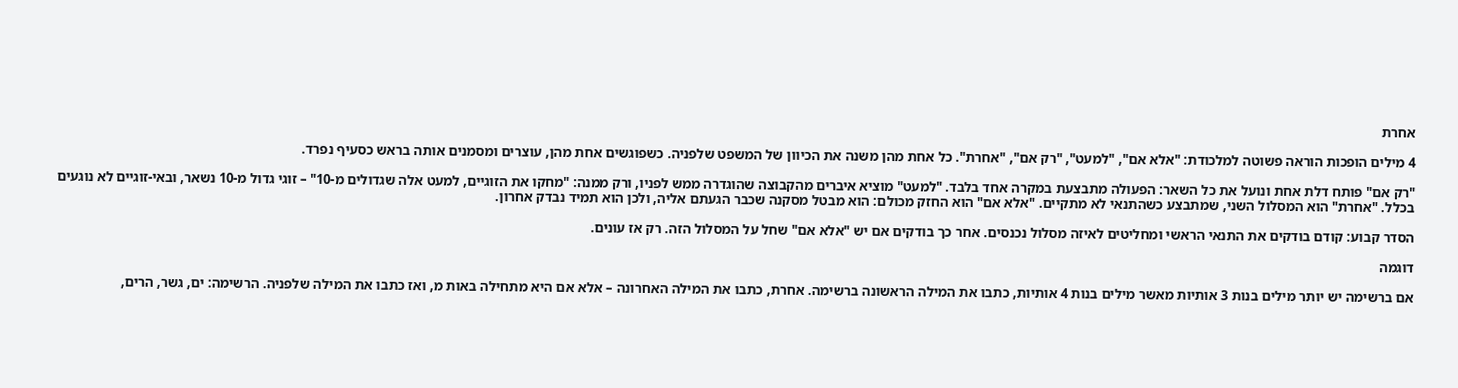אחרת

4 מילים הופכות הוראה פשוטה למלכודת: "אלא אם", "למעט", "רק אם", "אחרת". כל אחת מהן משנה את הכיוון של המשפט שלפניה. כשפוגשים אחת מהן, עוצרים ומסמנים אותה בראש כסעיף נפרד.

"רק אם" פותח דלת אחת ונועל את כל השאר: הפעולה מתבצעת במקרה אחד בלבד. "למעט" מוציא איברים מהקבוצה שהוגדרה ממש לפניו, ורק ממנה: "מחקו את הזוגיים, למעט אלה שגדולים מ-10" – זוגי גדול מ-10 נשאר, ובאי-זוגיים לא נוגעים בכלל. "אחרת" הוא המסלול השני, שמתבצע כשהתנאי לא מתקיים. "אלא אם" הוא החזק מכולם: הוא מבטל מסקנה שכבר הגעתם אליה, ולכן הוא תמיד נבדק אחרון.

הסדר קבוע: קודם בודקים את התנאי הראשי ומחליטים לאיזה מסלול נכנסים. אחר כך בודקים אם יש "אלא אם" שחל על המסלול הזה. רק אז עונים.

דוגמה

אם ברשימה יש יותר מילים בנות 3 אותיות מאשר מילים בנות 4 אותיות, כתבו את המילה הראשונה ברשימה. אחרת, כתבו את המילה האחרונה – אלא אם היא מתחילה באות מ, ואז כתבו את המילה שלפניה. הרשימה: ים, גשר, הרים,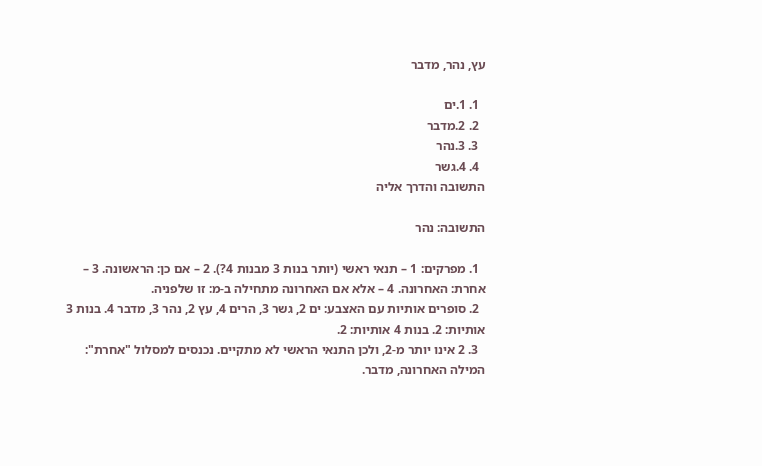עץ, נהר, מדבר

  1. 1.ים
  2. 2.מדבר
  3. 3.נהר
  4. 4.גשר
התשובה והדרך אליה

התשובה: נהר

  1. מפרקים: 1 – תנאי ראשי (יותר בנות 3 מבנות 4?). 2 – אם כן: הראשונה. 3 – אחרת: האחרונה. 4 – אלא אם האחרונה מתחילה ב-מ: זו שלפניה.
  2. סופרים אותיות עם האצבע: ים 2, גשר 3, הרים 4, עץ 2, נהר 3, מדבר 4. בנות 3 אותיות: 2. בנות 4 אותיות: 2.
  3. 2 אינו יותר מ-2, ולכן התנאי הראשי לא מתקיים. נכנסים למסלול "אחרת": המילה האחרונה, מדבר.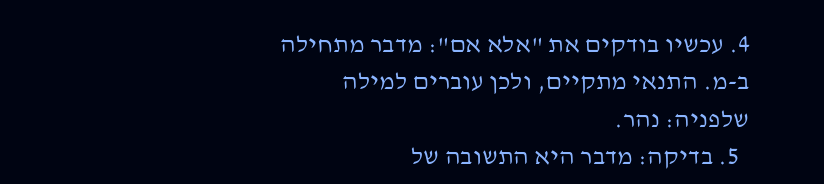4. עכשיו בודקים את "אלא אם": מדבר מתחילה ב-מ. התנאי מתקיים, ולכן עוברים למילה שלפניה: נהר.
  5. בדיקה: מדבר היא התשובה של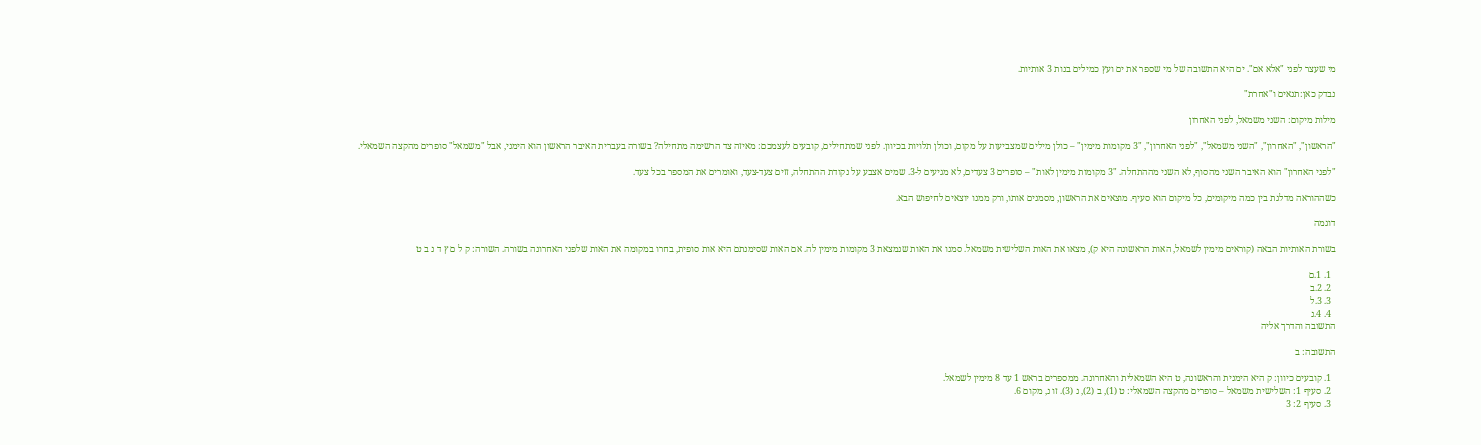מי שעצר לפני "אלא אם". ים היא התשובה של מי שספר את ים ועץ כמילים בנות 3 אותיות.

נבדק כאן:תנאים ו"אחרת"

מילות מיקום: השני משמאל, לפני האחרון

"הראשון", "האחרון", "השני משמאל", "לפני האחרון", "3 מקומות מימין" – כולן מילים שמצביעות על מקום, וכולן תלויות בכיוון. לפני שמתחילים, קובעים לעצמכם: מאיזה צד הרשימה מתחילה? בשורה בעברית האיבר הראשון הוא הימני, אבל "משמאל" סופרים מהקצה השמאלי.

"לפני האחרון" הוא האיבר השני מהסוף, לא השני מההתחלה. "3 מקומות מימין לאות" – סופרים 3 צעדים, לא מגיעים ל-3. שמים אצבע על נקודת ההתחלה, זזים צעד-צעד, ואומרים את המספר בכל צעד.

כשההוראה מדלגת בין כמה מיקומים, כל מיקום הוא סעיף. מוצאים את הראשון, מסמנים אותו, ורק ממנו יוצאים לחיפוש הבא.

דוגמה

בשורת האותיות הבאה (קוראים מימין לשמאל, האות הראשונה היא ק), מצאו את האות השלישית משמאל. סמנו את האות שנמצאת 3 מקומות מימין לה. אם האות שסימנתם היא אות סופית, בחרו במקומה את האות שלפני האחרונה בשורה. השורה: ק ל ם ץ ד נ ב ט

  1. 1.ם
  2. 2.ב
  3. 3.ל
  4. 4.נ
התשובה והדרך אליה

התשובה: ב

  1. קובעים כיוון: ק היא הימנית והראשונה, ט היא השמאלית והאחרונה. ממספרים בראש 1 עד 8 מימין לשמאל.
  2. סעיף 1: השלישית משמאל – סופרים מהקצה השמאלי: ט (1), ב (2), נ (3). זו נ, מקום 6.
  3. סעיף 2: 3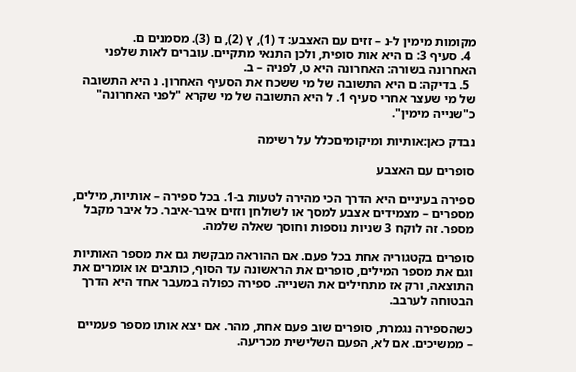מקומות מימין ל-נ – זזים עם האצבע: ד (1), ץ (2), ם (3). מסמנים ם.
  4. סעיף 3: ם היא אות סופית, ולכן התנאי מתקיים. עוברים לאות שלפני האחרונה בשורה: האחרונה היא ט, לפניה – ב.
  5. בדיקה: ם היא התשובה של מי ששכח את הסעיף האחרון. נ היא התשובה של מי שעצר אחרי סעיף 1. ל היא התשובה של מי שקרא "לפני האחרונה" כ"שנייה מימין".

נבדק כאן:אותיות ומיקומיםכלל על רשימה

סופרים עם האצבע

ספירה בעיניים היא הדרך הכי מהירה לטעות ב-1. בכל ספירה – אותיות, מילים, מספרים – מצמידים אצבע למסך או לשולחן וזזים איבר-איבר. כל איבר מקבל מספר. זה לוקח 3 שניות נוספות וחוסך שאלה שלמה.

סופרים בקטגוריה אחת בכל פעם. אם ההוראה מבקשת גם את מספר האותיות וגם את מספר המילים, סופרים את הראשונה עד הסוף, כותבים או אומרים את התוצאה, ורק אז מתחילים את השנייה. ספירה כפולה במעבר אחד היא הדרך הבטוחה לערבב.

כשהספירה נגמרת, סופרים שוב פעם אחת, מהר. אם יצא אותו מספר פעמיים – ממשיכים. אם לא, הפעם השלישית מכריעה.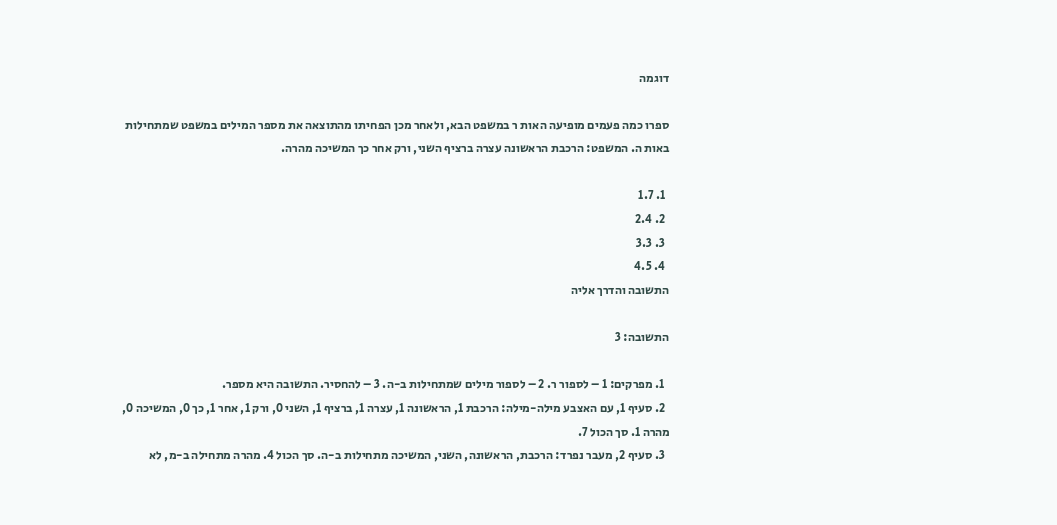דוגמה

ספרו כמה פעמים מופיעה האות ר במשפט הבא, ולאחר מכן הפחיתו מהתוצאה את מספר המילים במשפט שמתחילות באות ה. המשפט: הרכבת הראשונה עצרה ברציף השני, ורק אחר כך המשיכה מהרה.

  1. 1.7
  2. 2.4
  3. 3.3
  4. 4.5
התשובה והדרך אליה

התשובה: 3

  1. מפרקים: 1 – לספור ר. 2 – לספור מילים שמתחילות ב-ה. 3 – להחסיר. התשובה היא מספר.
  2. סעיף 1, עם האצבע מילה-מילה: הרכבת 1, הראשונה 1, עצרה 1, ברציף 1, השני 0, ורק 1, אחר 1, כך 0, המשיכה 0, מהרה 1. סך הכול 7.
  3. סעיף 2, מעבר נפרד: הרכבת, הראשונה, השני, המשיכה מתחילות ב-ה. סך הכול 4. מהרה מתחילה ב-מ, לא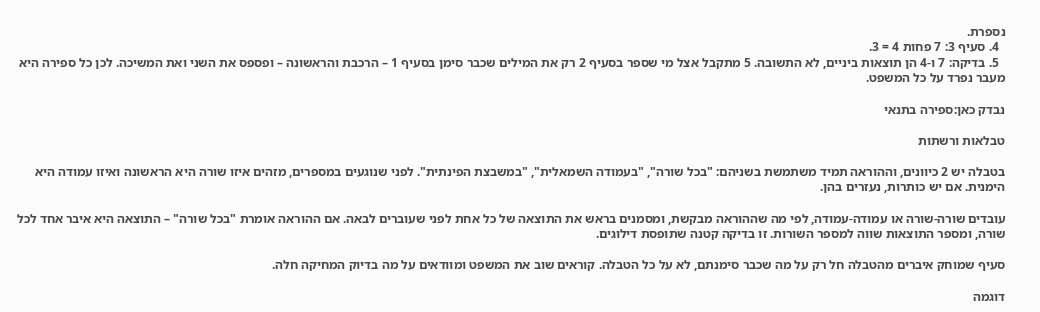נספרת.
  4. סעיף 3: 7 פחות 4 = 3.
  5. בדיקה: 7 ו-4 הן תוצאות ביניים, לא התשובה. 5 מתקבל אצל מי שספר בסעיף 2 רק את המילים שכבר סימן בסעיף 1 – הרכבת והראשונה – ופספס את השני ואת המשיכה. לכן כל ספירה היא מעבר נפרד על כל המשפט.

נבדק כאן:ספירה בתנאי

טבלאות ורשתות

בטבלה יש 2 כיוונים, וההוראה תמיד משתמשת בשניהם: "בכל שורה", "בעמודה השמאלית", "במשבצת הפינתית". לפני שנוגעים במספרים, מזהים איזו שורה היא הראשונה ואיזו עמודה היא הימנית. אם יש כותרות, נעזרים בהן.

עובדים שורה-שורה או עמודה-עמודה, לפי מה שההוראה מבקשת, ומסמנים בראש את התוצאה של כל אחת לפני שעוברים לבאה. אם ההוראה אומרת "בכל שורה" – התוצאה היא איבר אחד לכל שורה, ומספר התוצאות שווה למספר השורות. זו בדיקה קטנה שתופסת דילוגים.

סעיף שמוחק איברים מהטבלה חל רק על מה שכבר סימנתם, לא על כל הטבלה. קוראים שוב את המשפט ומוודאים על מה בדיוק המחיקה חלה.

דוגמה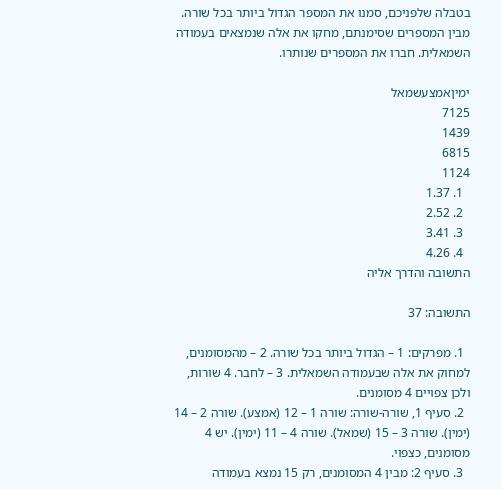בטבלה שלפניכם, סמנו את המספר הגדול ביותר בכל שורה. מבין המספרים שסימנתם, מחקו את אלה שנמצאים בעמודה השמאלית. חברו את המספרים שנותרו.

ימיןאמצעשמאל
7125
1439
6815
1124
  1. 1.37
  2. 2.52
  3. 3.41
  4. 4.26
התשובה והדרך אליה

התשובה: 37

  1. מפרקים: 1 – הגדול ביותר בכל שורה. 2 – מהמסומנים, למחוק את אלה שבעמודה השמאלית. 3 – לחבר. 4 שורות, ולכן צפויים 4 מסומנים.
  2. סעיף 1, שורה-שורה: שורה 1 – 12 (אמצע). שורה 2 – 14 (ימין). שורה 3 – 15 (שמאל). שורה 4 – 11 (ימין). יש 4 מסומנים, כצפוי.
  3. סעיף 2: מבין 4 המסומנים, רק 15 נמצא בעמודה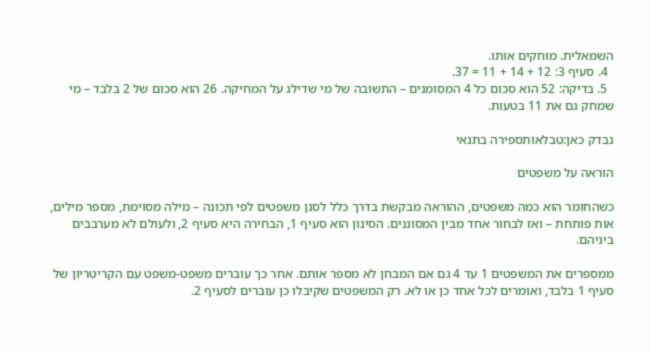השמאלית. מוחקים אותו.
  4. סעיף 3: 12 + 14 + 11 = 37.
  5. בדיקה: 52 הוא סכום כל 4 המסומנים – התשובה של מי שדילג על המחיקה. 26 הוא סכום של 2 בלבד – מי שמחק גם את 11 בטעות.

נבדק כאן:טבלאותספירה בתנאי

הוראה על משפטים

כשהחומר הוא כמה משפטים, ההוראה מבקשת בדרך כלל לסנן משפטים לפי תכונה – מילה מסוימת, מספר מילים, אות פותחת – ואז לבחור אחד מבין המסוננים. הסינון הוא סעיף 1, הבחירה היא סעיף 2, ולעולם לא מערבבים ביניהם.

ממספרים את המשפטים 1 עד 4 גם אם המבחן לא מספר אותם. אחר כך עוברים משפט-משפט עם הקריטריון של סעיף 1 בלבד, ואומרים לכל אחד כן או לא. רק המשפטים שקיבלו כן עוברים לסעיף 2.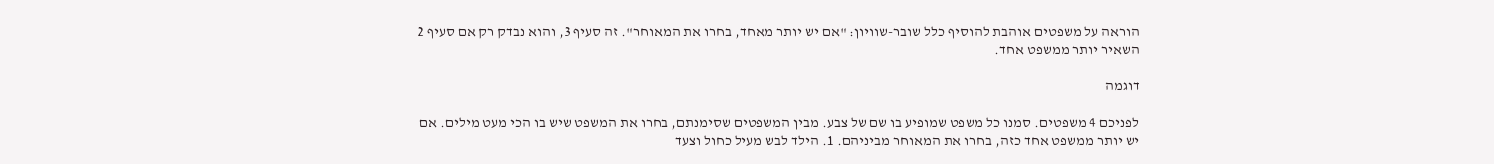הוראה על משפטים אוהבת להוסיף כלל שובר-שוויון: "אם יש יותר מאחד, בחרו את המאוחר". זה סעיף 3, והוא נבדק רק אם סעיף 2 השאיר יותר ממשפט אחד.

דוגמה

לפניכם 4 משפטים. סמנו כל משפט שמופיע בו שם של צבע. מבין המשפטים שסימנתם, בחרו את המשפט שיש בו הכי מעט מילים. אם יש יותר ממשפט אחד כזה, בחרו את המאוחר מביניהם. 1. הילד לבש מעיל כחול וצעד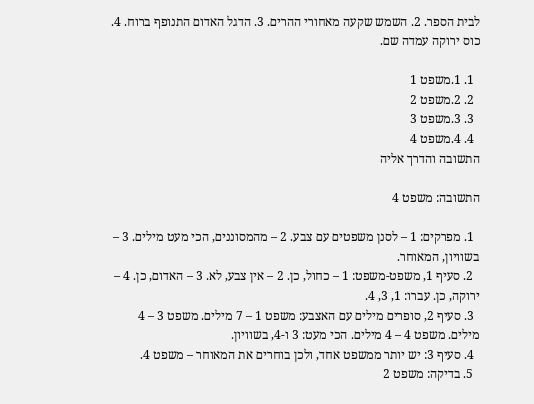לבית הספר. 2. השמש שקעה מאחורי ההרים. 3. הדגל האדום התנופף ברוח. 4. כוס ירוקה עמדה שם.

  1. 1.משפט 1
  2. 2.משפט 2
  3. 3.משפט 3
  4. 4.משפט 4
התשובה והדרך אליה

התשובה: משפט 4

  1. מפרקים: 1 – לסנן משפטים עם צבע. 2 – מהמסוננים, הכי מעט מילים. 3 – בשוויון, המאוחר.
  2. סעיף 1, משפט-משפט: 1 – כחול, כן. 2 – אין צבע, לא. 3 – האדום, כן. 4 – ירוקה, כן. עברו: 1, 3, 4.
  3. סעיף 2, סופרים מילים עם האצבע: משפט 1 – 7 מילים. משפט 3 – 4 מילים. משפט 4 – 4 מילים. הכי מעט: 3 ו-4, בשוויון.
  4. סעיף 3: יש יותר ממשפט אחד, ולכן בוחרים את המאוחר – משפט 4.
  5. בדיקה: משפט 2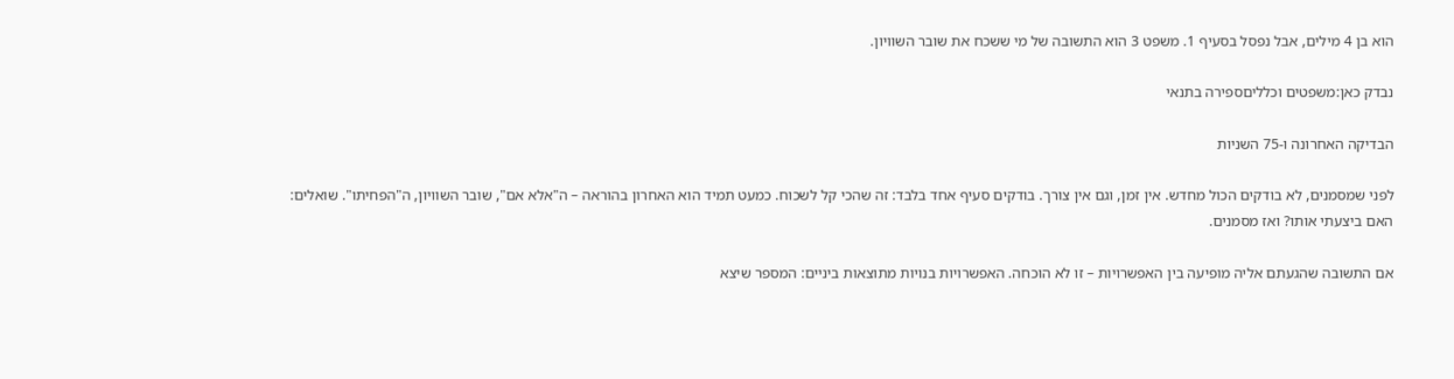הוא בן 4 מילים, אבל נפסל בסעיף 1. משפט 3 הוא התשובה של מי ששכח את שובר השוויון.

נבדק כאן:משפטים וכלליםספירה בתנאי

הבדיקה האחרונה ו-75 השניות

לפני שמסמנים, לא בודקים הכול מחדש. אין זמן, וגם אין צורך. בודקים סעיף אחד בלבד: זה שהכי קל לשכוח. כמעט תמיד הוא האחרון בהוראה – ה"אלא אם", שובר השוויון, ה"הפחיתו". שואלים: האם ביצעתי אותו? ואז מסמנים.

אם התשובה שהגעתם אליה מופיעה בין האפשרויות – זו לא הוכחה. האפשרויות בנויות מתוצאות ביניים: המספר שיצא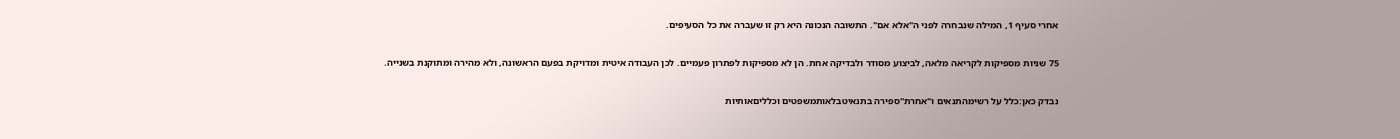אחרי סעיף 1, המילה שנבחרה לפני ה"אלא אם". התשובה הנכונה היא רק זו שעברה את כל הסעיפים.

75 שניות מספיקות לקריאה מלאה, לביצוע מסודר ולבדיקה אחת. הן לא מספיקות לפתרון פעמיים. לכן העבודה איטית ומדויקת בפעם הראשונה, ולא מהירה ומתוקנת בשנייה.

נבדק כאן:כלל על רשימהתנאים ו"אחרת"ספירה בתנאיטבלאותמשפטים וכלליםאותיות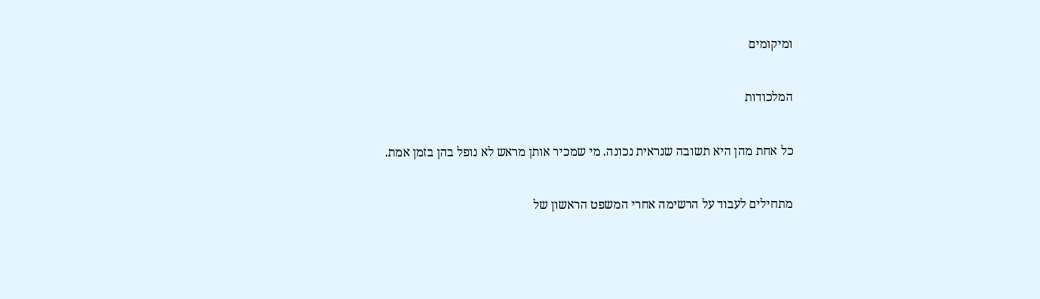ומיקומים

המלכודות

כל אחת מהן היא תשובה שנראית נכונה. מי שמכיר אותן מראש לא נופל בהן בזמן אמת.

מתחילים לעבוד על הרשימה אחרי המשפט הראשון של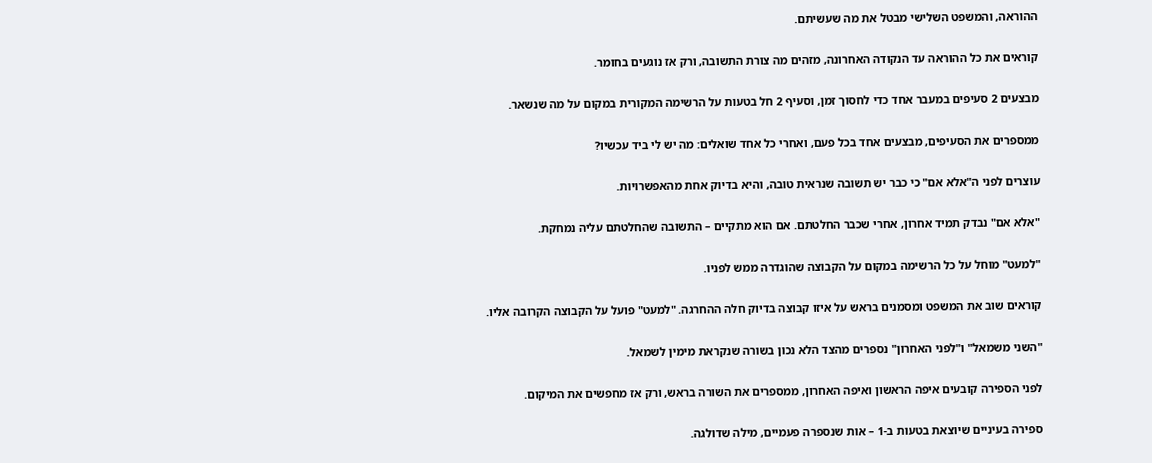ההוראה, והמשפט השלישי מבטל את מה שעשיתם.

קוראים את כל ההוראה עד הנקודה האחרונה, מזהים מה צורת התשובה, ורק אז נוגעים בחומר.

מבצעים 2 סעיפים במעבר אחד כדי לחסוך זמן, וסעיף 2 חל בטעות על הרשימה המקורית במקום על מה שנשאר.

ממספרים את הסעיפים, מבצעים אחד בכל פעם, ואחרי כל אחד שואלים: מה יש לי ביד עכשיו?

עוצרים לפני ה"אלא אם" כי כבר יש תשובה שנראית טובה, והיא בדיוק אחת מהאפשרויות.

"אלא אם" נבדק תמיד אחרון, אחרי שכבר החלטתם. אם הוא מתקיים – התשובה שהחלטתם עליה נמחקת.

"למעט" מוחל על כל הרשימה במקום על הקבוצה שהוגדרה ממש לפניו.

קוראים שוב את המשפט ומסמנים בראש על איזו קבוצה בדיוק חלה ההחרגה. "למעט" פועל על הקבוצה הקרובה אליו.

"השני משמאל" ו"לפני האחרון" נספרים מהצד הלא נכון בשורה שנקראת מימין לשמאל.

לפני הספירה קובעים איפה הראשון ואיפה האחרון, ממספרים את השורה בראש, ורק אז מחפשים את המיקום.

ספירה בעיניים שיוצאת בטעות ב-1 – אות שנספרה פעמיים, מילה שדולגה.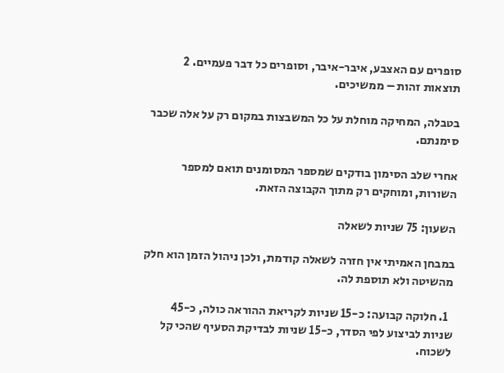סופרים עם האצבע, איבר-איבר, וסופרים כל דבר פעמיים. 2 תוצאות זהות – ממשיכים.

בטבלה, המחיקה מוחלת על כל המשבצות במקום רק על אלה שכבר סימנתם.

אחרי שלב הסימון בודקים שמספר המסומנים תואם למספר השורות, ומוחקים רק מתוך הקבוצה הזאת.

השעון: 75 שניות לשאלה

במבחן האמיתי אין חזרה לשאלה קודמת, ולכן ניהול הזמן הוא חלק מהשיטה ולא תוספת לה.

  1. חלוקה קבועה: כ-15 שניות לקריאת ההוראה כולה, כ-45 שניות לביצוע לפי הסדר, כ-15 שניות לבדיקת הסעיף שהכי קל לשכוח.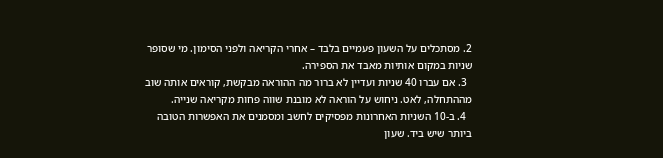2. מסתכלים על השעון פעמיים בלבד – אחרי הקריאה ולפני הסימון. מי שסופר שניות במקום אותיות מאבד את הספירה.
  3. אם עברו 40 שניות ועדיין לא ברור מה ההוראה מבקשת, קוראים אותה שוב מההתחלה, לאט. ניחוש על הוראה לא מובנת שווה פחות מקריאה שנייה.
  4. ב-10 השניות האחרונות מפסיקים לחשב ומסמנים את האפשרות הטובה ביותר שיש ביד. שעון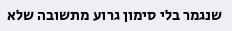שנגמר בלי סימון גרוע מתשובה שלא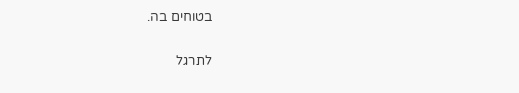בטוחים בה.

לתרגל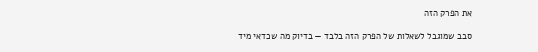את הפרק הזה

סבב שמוגבל לשאלות של הפרק הזה בלבד — בדיוק מה שכדאי מיד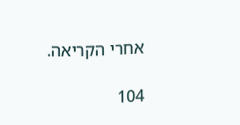אחרי הקריאה.

104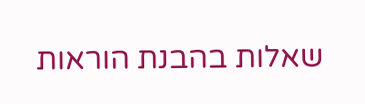שאלות בהבנת הוראות